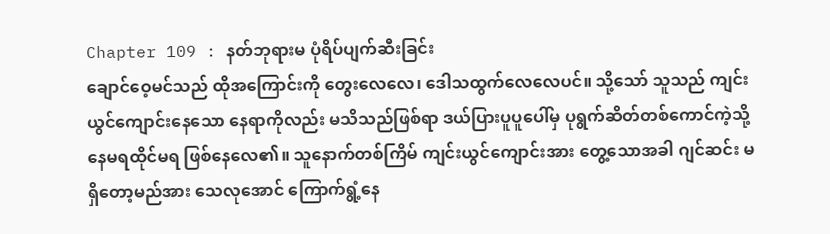Chapter 109 : နတ်ဘုရားမ ပုံရိပ်ပျက်ဆီးခြင်း
ချောင်ဝေ့မင်သည် ထိုအကြောင်းကို တွေးလေလေ၊ ဒေါသထွက်လေလေပင်။ သို့သော် သူသည် ကျင်းယွင်ကျောင်းနေသော နေရာကိုလည်း မသိသည်ဖြစ်ရာ ဒယ်ပြားပူပူပေါ်မှ ပုရွက်ဆိတ်တစ်ကောင်ကဲ့သို့ နေမရထိုင်မရ ဖြစ်နေလေ၏။ သူနောက်တစ်ကြိမ် ကျင်းယွင်ကျောင်းအား တွေ့သောအခါ ဂျင်ဆင်း မရှိတော့မည်အား သေလုအောင် ကြောက်ရွံ့နေ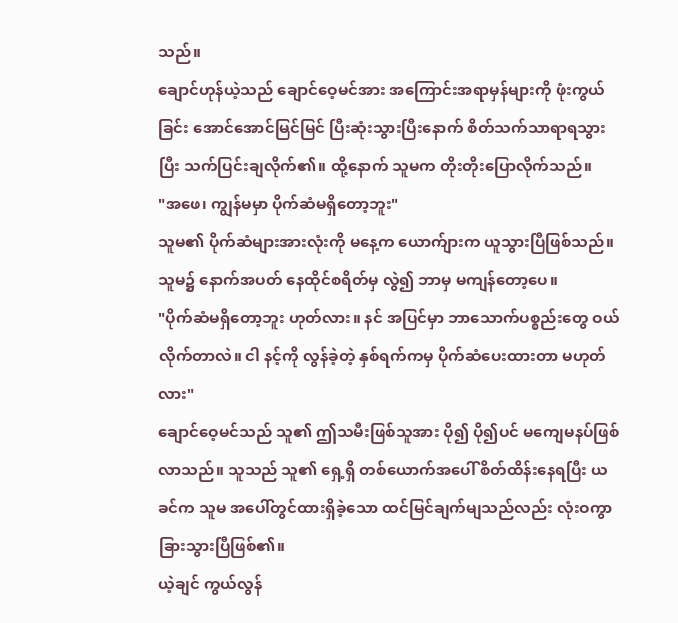သည်။
ချောင်ဟုန်ယဲ့သည် ချောင်ဝေ့မင်အား အကြောင်းအရာမှန်များကို ဖုံးကွယ်ခြင်း အောင်အောင်မြင်မြင် ပြီးဆုံးသွားပြီးနောက် စိတ်သက်သာရာရသွားပြီး သက်ပြင်းချလိုက်၏။ ထို့နောက် သူမက တိုးတိုးပြောလိုက်သည်။
"အဖေ၊ ကျွန်မမှာ ပိုက်ဆံမရှိတော့ဘူး"
သူမ၏ ပိုက်ဆံများအားလုံးကို မနေ့က ယောက်ျားက ယူသွားပြီဖြစ်သည်။ သူမ၌ နောက်အပတ် နေထိုင်စရိတ်မှ လွဲ၍ ဘာမှ မကျန်တော့ပေ။
"ပိုက်ဆံမရှိတော့ဘူး ဟုတ်လား။ နင် အပြင်မှာ ဘာသောက်ပစ္စည်းတွေ ဝယ်လိုက်တာလဲ။ ငါ နင့်ကို လွန်ခဲ့တဲ့ နှစ်ရက်ကမှ ပိုက်ဆံပေးထားတာ မဟုတ်လား"
ချောင်ဝေ့မင်သည် သူ၏ ဤသမီးဖြစ်သူအား ပို၍ ပို၍ပင် မကျေမနပ်ဖြစ်လာသည်။ သူသည် သူ၏ ရှေ့ရှိ တစ်ယောက်အပေါ် စိတ်ထိန်းနေရပြီး ယခင်က သူမ အပေါ်တွင်ထားရှိခဲ့သော ထင်မြင်ချက်မျသည်လည်း လုံးဝကွာခြားသွားပြီဖြစ်၏။
ယဲ့ချင် ကွယ်လွန်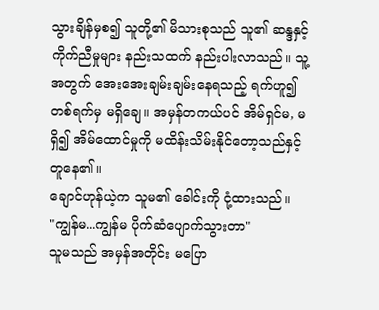သွားချိန်မှစ၍ သူတို့၏ မိသားစုသည် သူ၏ ဆန္ဒနှင့် ကိုက်ညီမှုများ နည်းသထက် နည်းပါးလာသည်။ သူ့အတွက် အေးအေးချမ်းချမ်းနေရသည့် ရက်ဟူ၍ တစ်ရက်မှ မရှိချေ။ အမှန်တကယ်ပင် အိမ်ရှင်မ, မရှိ၍ အိမ်ထောင်မှုကို မထိန်းသိမ်းနိုင်တော့သည်နှင့် တူနေ၏။
ချောင်ဟုန်ယဲ့က သူမ၏ ခေါင်းကို ငုံ့ထားသည်။
"ကျွန်မ...ကျွန်မ ပိုက်ဆံပျောက်သွားတာ"
သူမသည် အမှန်အတိုင်း မပြော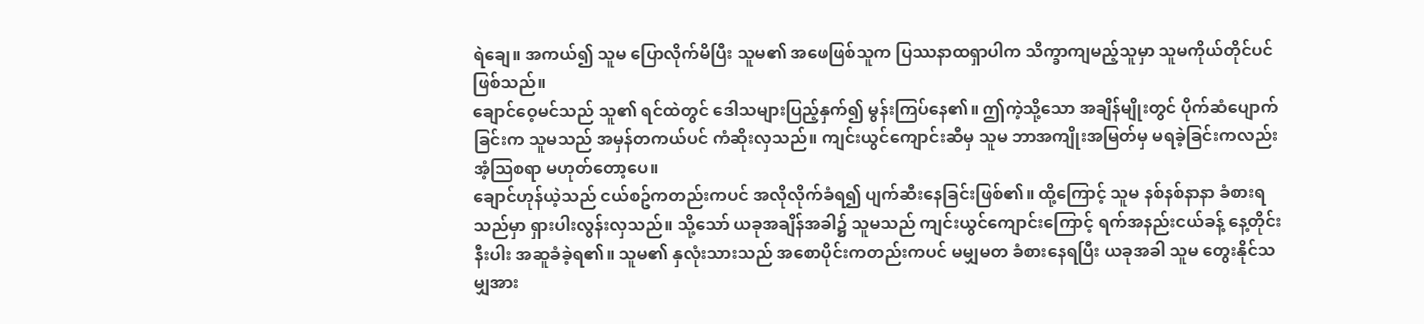ရဲချေ။ အကယ်၍ သူမ ပြောလိုက်မိပြီး သူမ၏ အဖေဖြစ်သူက ပြဿနာထရှာပါက သိက္ခာကျမည့်သူမှာ သူမကိုယ်တိုင်ပင် ဖြစ်သည်။
ချောင်ဝေ့မင်သည် သူ၏ ရင်ထဲတွင် ဒေါသများပြည့်နှက်၍ မွန်းကြပ်နေ၏။ ဤကဲ့သို့သော အချိန်မျိုးတွင် ပိုက်ဆံပျောက်ခြင်းက သူမသည် အမှန်တကယ်ပင် ကံဆိုးလှသည်။ ကျင်းယွင်ကျောင်းဆီမှ သူမ ဘာအကျိုးအမြတ်မှ မရခဲ့ခြင်းကလည်း အံ့သြစရာ မဟုတ်တော့ပေ။
ချောင်ဟုန်ယဲ့သည် ငယ်စဥ်ကတည်းကပင် အလိုလိုက်ခံရ၍ ပျက်ဆီးနေခြင်းဖြစ်၏။ ထို့ကြောင့် သူမ နစ်နစ်နာနာ ခံစားရသည်မှာ ရှားပါးလွန်းလှသည်။ သို့သော် ယခုအချိန်အခါ၌ သူမသည် ကျင်းယွင်ကျောင်းကြောင့် ရက်အနည်းငယ်ခန့် နေ့တိုင်းနီးပါး အဆူခံခဲ့ရ၏။ သူမ၏ နှလုံးသားသည် အစောပိုင်းကတည်းကပင် မမျှမတ ခံစားနေရပြီး ယခုအခါ သူမ တွေးနိုင်သမျှအား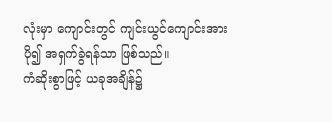လုံးမှာ ကျောင်းတွင် ကျင်းယွင်ကျောင်းအား ပို၍ အရှက်ခွဲရန်သာ ဖြစ်သည်။
ကံဆိုးစွာဖြင့် ယခုအချိန်၌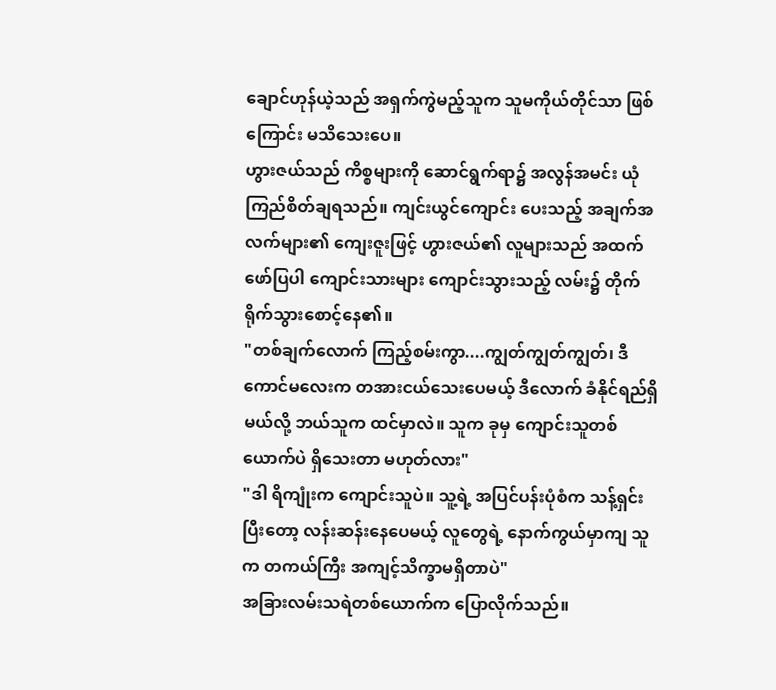ချောင်ဟုန်ယဲ့သည် အရှက်ကွဲမည့်သူက သူမကိုယ်တိုင်သာ ဖြစ်ကြောင်း မသိသေးပေ။
ဟွားဇယ်သည် ကိစ္စများကို ဆောင်ရွက်ရာ၌ အလွန်အမင်း ယုံကြည်စိတ်ချရသည်။ ကျင်းယွင်ကျောင်း ပေးသည့် အချက်အလက်များ၏ ကျေးဇူးဖြင့် ဟွားဇယ်၏ လူများသည် အထက်ဖော်ပြပါ ကျောင်းသားများ ကျောင်းသွားသည့် လမ်း၌ တိုက်ရိုက်သွားစောင့်နေ၏။
"တစ်ချက်လောက် ကြည့်စမ်းကွာ....ကျွတ်ကျွတ်ကျွတ်၊ ဒီကောင်မလေးက တအားငယ်သေးပေမယ့် ဒီလောက် ခံနိုင်ရည်ရှိမယ်လို့ ဘယ်သူက ထင်မှာလဲ။ သူက ခုမှ ကျောင်းသူတစ်ယောက်ပဲ ရှိသေးတာ မဟုတ်လား"
"ဒါ ရိကျုံးက ကျောင်းသူပဲ။ သူ့ရဲ့ အပြင်ပန်းပုံစံက သန့်ရှင်းပြီးတော့ လန်းဆန်းနေပေမယ့် လူတွေရဲ့ နောက်ကွယ်မှာကျ သူက တကယ်ကြီး အကျင့်သိက္ခာမရှိတာပဲ"
အခြားလမ်းသရဲတစ်ယောက်က ပြောလိုက်သည်။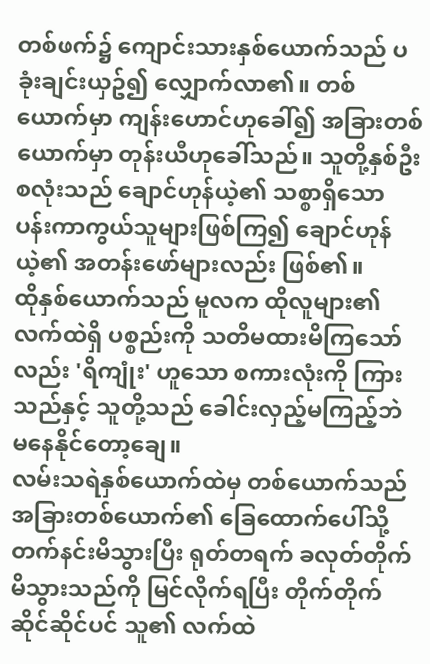တစ်ဖက်၌ ကျောင်းသားနှစ်ယောက်သည် ပခုံးချင်းယှဥ်၍ လျှောက်လာ၏။ တစ်ယောက်မှာ ကျန်းဟောင်ဟုခေါ်၍ အခြားတစ်ယောက်မှာ တုန်းယီဟုခေါ်သည်။ သူတို့နှစ်ဦးစလုံးသည် ချောင်ဟုန်ယဲ့၏ သစ္စာရှိသော ပန်းကာကွယ်သူများဖြစ်ကြ၍ ချောင်ဟုန်ယဲ့၏ အတန်းဖော်များလည်း ဖြစ်၏။
ထိုနှစ်ယောက်သည် မူလက ထိုလူများ၏ လက်ထဲရှိ ပစ္စည်းကို သတိမထားမိကြသော်လည်း 'ရိကျုံး' ဟူသော စကားလုံးကို ကြားသည်နှင့် သူတို့သည် ခေါင်းလှည့်မကြည့်ဘဲ မနေနိုင်တော့ချေ။
လမ်းသရဲနှစ်ယောက်ထဲမှ တစ်ယောက်သည် အခြားတစ်ယောက်၏ ခြေထောက်ပေါ်သို့ တက်နင်းမိသွားပြီး ရုတ်တရက် ခလုတ်တိုက်မိသွားသည်ကို မြင်လိုက်ရပြီး တိုက်တိုက်ဆိုင်ဆိုင်ပင် သူ၏ လက်ထဲ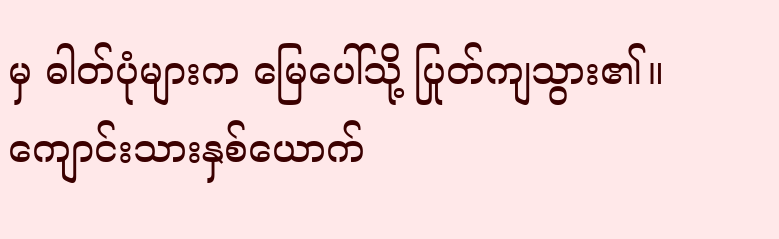မှ ဓါတ်ပုံများက မြေပေါ်သို့ ပြုတ်ကျသွား၏။
ကျောင်းသားနှစ်ယောက်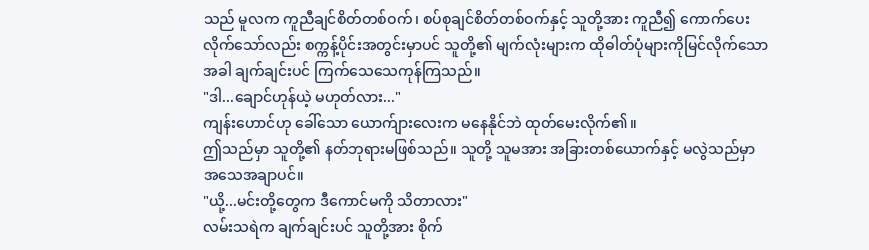သည် မူလက ကူညီချင်စိတ်တစ်ဝက်၊ စပ်စုချင်စိတ်တစ်ဝက်နှင့် သူတို့အား ကူညီ၍ ကောက်ပေးလိုက်သော်လည်း စက္ကန့်ပိုင်းအတွင်းမှာပင် သူတို့၏ မျက်လုံးများက ထိုဓါတ်ပုံများကိုမြင်လိုက်သောအခါ ချက်ချင်းပင် ကြက်သေသေကုန်ကြသည်။
"ဒါ...ချောင်ဟုန်ယဲ့ မဟုတ်လား..."
ကျန်းဟောင်ဟု ခေါ်သော ယောက်ျားလေးက မနေနိုင်ဘဲ ထုတ်မေးလိုက်၏။
ဤသည်မှာ သူတို့၏ နတ်ဘုရားမဖြစ်သည်။ သူတို့ သူမအား အခြားတစ်ယောက်နှင့် မလွဲသည်မှာ အသေအချာပင်။
"ယို့...မင်းတို့တွေက ဒီကောင်မကို သိတာလား"
လမ်းသရဲက ချက်ချင်းပင် သူတို့အား စိုက်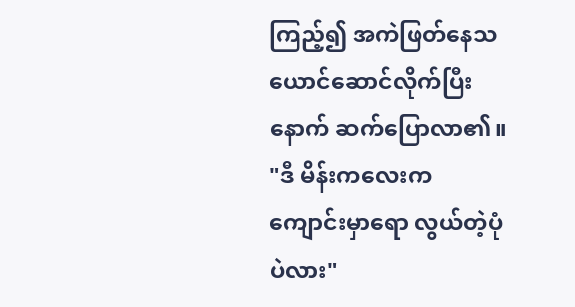ကြည့်၍ အကဲဖြတ်နေသယောင်ဆောင်လိုက်ပြီးနောက် ဆက်ပြောလာ၏။
"ဒီ မိန်းကလေးက ကျောင်းမှာရော လွယ်တဲ့ပုံပဲလား"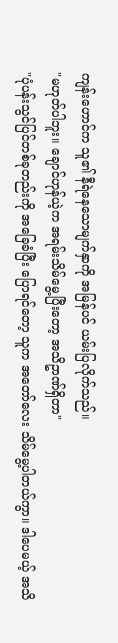ကျန်းဟောင်က သူ၏ နီရဲနေသောမျက်နှာကို အမြန်ပင် ယမ်းပြလိုက်သည်။
"မဟုတ်ပါဘူး။ ချောင်ဟုန်ယဲ့က အရမ်းသိမ်မွေ့ပြီးတော့ အသိဥာဏ်ရှိတာ"
"ပုံပန်းသွင်ပြင်တစ်ခုတည်းကို အခြေခံပြီး ပြောရင်တော့ သူက အတော်လေး သိမ်မွေ့ပါတယ်ကွာ။ ဒါပေမယ့် အသိ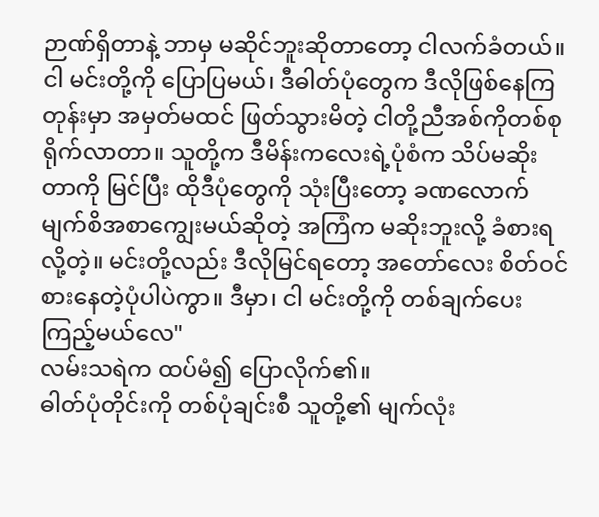ဉာဏ်ရှိတာနဲ့ ဘာမှ မဆိုင်ဘူးဆိုတာတော့ ငါလက်ခံတယ်။ ငါ မင်းတို့ကို ပြောပြမယ်၊ ဒီဓါတ်ပုံတွေက ဒီလိုဖြစ်နေကြတုန်းမှာ အမှတ်မထင် ဖြတ်သွားမိတဲ့ ငါတို့ညီအစ်ကိုတစ်စု ရိုက်လာတာ။ သူတို့က ဒီမိန်းကလေးရဲ့ပုံစံက သိပ်မဆိုးတာကို မြင်ပြီး ထိုဒီပုံတွေကို သုံးပြီးတော့ ခဏလောက် မျက်စိအစာကျွေးမယ်ဆိုတဲ့ အကြံက မဆိုးဘူးလို့ ခံစားရလို့တဲ့။ မင်းတို့လည်း ဒီလိုမြင်ရတော့ အတော်လေး စိတ်ဝင်စားနေတဲ့ပုံပါပဲကွာ။ ဒီမှာ၊ ငါ မင်းတို့ကို တစ်ချက်ပေးကြည့်မယ်လေ"
လမ်းသရဲက ထပ်မံ၍ ပြောလိုက်၏။
ဓါတ်ပုံတိုင်းကို တစ်ပုံချင်းစီ သူတို့၏ မျက်လုံး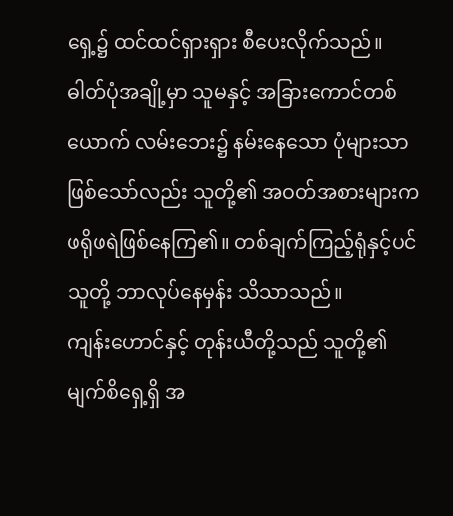ရှေ့၌ ထင်ထင်ရှားရှား စီပေးလိုက်သည်။
ဓါတ်ပုံအချို့မှာ သူမနှင့် အခြားကောင်တစ်ယောက် လမ်းဘေး၌ နမ်းနေသော ပုံများသာ ဖြစ်သော်လည်း သူတို့၏ အဝတ်အစားများက ဖရိုဖရဲဖြစ်နေကြ၏။ တစ်ချက်ကြည့်ရုံနှင့်ပင် သူတို့ ဘာလုပ်နေမှန်း သိသာသည်။
ကျန်းဟောင်နှင့် တုန်းယီတို့သည် သူတို့၏ မျက်စိရှေ့ရှိ အ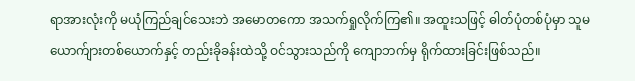ရာအားလုံးကို မယုံကြည်ချင်သေးဘဲ အမောတကော အသက်ရှုလိုက်ကြ၏။ အထူးသဖြင့် ဓါတ်ပုံတစ်ပုံမှာ သူမ ယောက်ျားတစ်ယောက်နှင့် တည်းခိုခန်းထဲသို့ ဝင်သွားသည်ကို ကျောဘက်မှ ရိုက်ထားခြင်းဖြစ်သည်။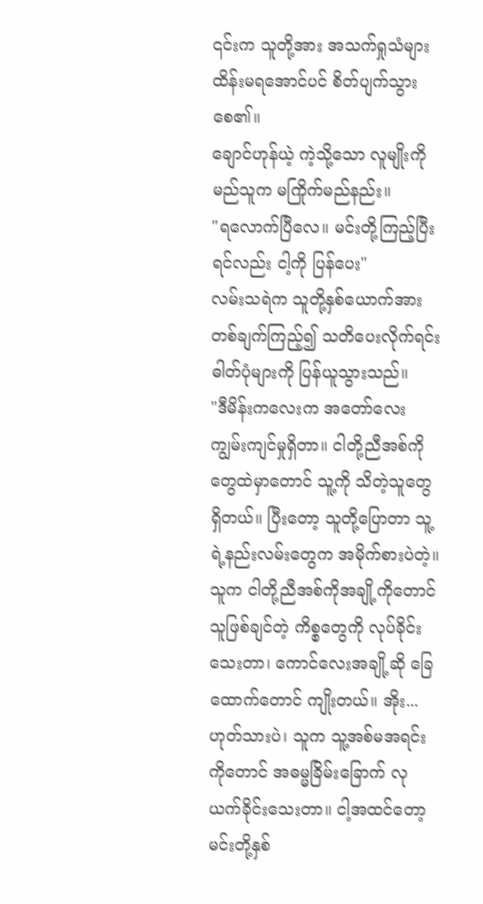၎င်းက သူတို့အား အသက်ရှုသံများ ထိန်းမရအောင်ပင် စိတ်ပျက်သွားစေ၏။
ချောင်ဟုန်ယဲ့ ကဲ့သို့သော လူမျိုးကို မည်သူက မကြိုက်မည်နည်း။
"ရလောက်ပြီလေ။ မင်းတို့ကြည့်ပြီးရင်လည်း ငါ့ကို ပြန်ပေး"
လမ်းသရဲက သူတို့နှစ်ယောက်အား တစ်ချက်ကြည့်၍ သတိပေးလိုက်ရင်း ဓါတ်ပုံများကို ပြန်ယူသွားသည်။
"ဒီမိန်းကလေးက အတော်လေး ကျွမ်းကျင်မှုရှိတာ။ ငါတို့ညီအစ်ကိုတွေထဲမှာတောင် သူ့ကို သိတဲ့သူတွေရှိတယ်။ ပြီးတော့ သူတို့ပြောတာ သူ့ရဲ့နည်းလမ်းတွေက အမိုက်စားပဲတဲ့။ သူက ငါတို့ညီအစ်ကိုအချို့ကိုတောင် သူဖြစ်ချင်တဲ့ ကိစ္စတွေကို လုပ်ခိုင်းသေးတာ၊ ကောင်လေးအချို့ဆို ခြေထောက်တောင် ကျိုးတယ်။ အိုး...ဟုတ်သားပဲ၊ သူက သူ့အစ်မအရင်းကိုတောင် အဓမ္မခြိမ်းခြောက် လုယက်ခိုင်းသေးတာ။ ငါ့အထင်တော့ မင်းတို့နှစ်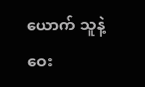ယောက် သူနဲ့ဝေး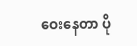ဝေးနေတာ ပို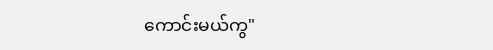ကောင်းမယ်ကွ"